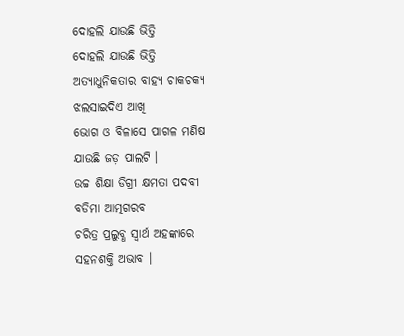ଦୋହଲି ଯାଉଛି ଭିତ୍ତି
ଦୋହଲି ଯାଉଛି ଭିତ୍ତି
ଅତ୍ୟାଧୁନିକତାର ବାହ୍ୟ ଚାକଚକ୍ୟ
ଝଲସାଇଦିଏ ଆଖି
ଭୋଗ ଓ ବିଳାସେ ପାଗଳ ମଣିଷ
ଯାଉଛି ଜଡ଼ ପାଲଟି ।
ଉଚ୍ଚ ଶିକ୍ଷା ଡିଗ୍ରୀ କ୍ଷମତା ପଦବୀ
ବଡିମା ଆତ୍ମଗରବ
ଚରିତ୍ର ପ୍ରଲୁବ୍ଧ ସ୍ୱାର୍ଥ ଅହଙ୍କାରେ
ସହନଶକ୍ତି ଅଭାବ ।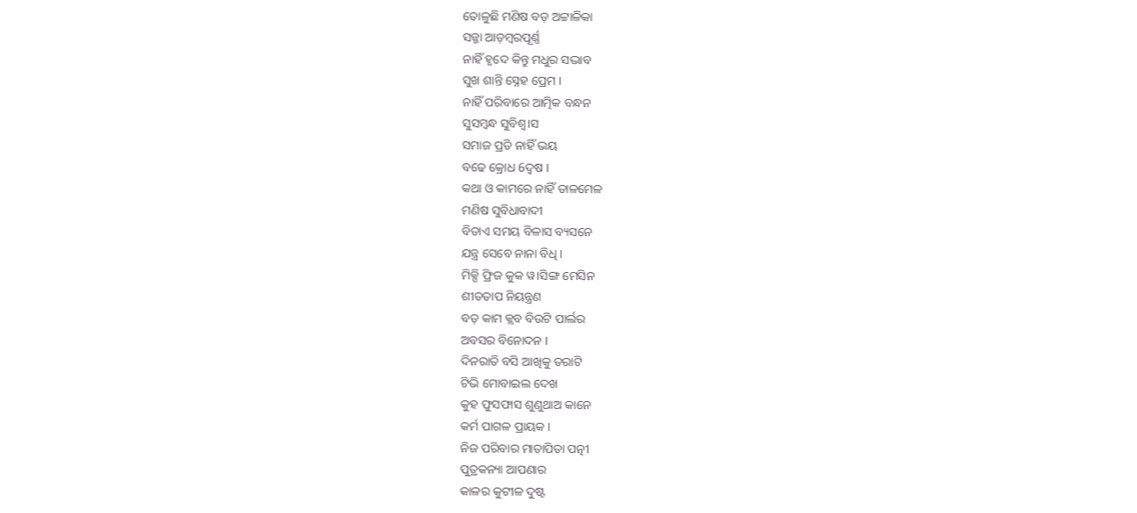ତୋଳୁଛି ମଣିଷ ବଡ଼ ଅଟ୍ଟାଳିକା
ସଜ୍ଜା ଆଡ଼ମ୍ବରପୂର୍ଣ୍ଣ
ନାହିଁ ହୃଦେ କିନ୍ତୁ ମଧୁର ସଦ୍ଭାବ
ସୁଖ ଶାନ୍ତି ସ୍ନେହ ପ୍ରେମ ।
ନାହିଁ ପରିବାରେ ଆତ୍ମିକ ବନ୍ଧନ
ସୁସମ୍ବନ୍ଧ ସୁବିଶ୍ୱ।ସ
ସମାଜ ପ୍ରତି ନାହିଁ ଭୟ
ବଢେ କ୍ରୋଧ 6ଦ୍ୱଷ ।
କଥା ଓ କାମରେ ନାହିଁ ତାଳମେଳ
ମଣିଷ ସୁବିଧାବାଦୀ
ବିତାଏ ସମୟ ବିଳାସ ବ୍ୟସନେ
ଯନ୍ତ୍ର ସେବେ ନାନା ବିଧି ।
ମିକ୍ସି ଫ୍ରିଜ କୁକ ୱ।ସିଙ୍ଗ ମେସିନ
ଶୀତତାପ ନିୟନ୍ତ୍ରଣ
ବଡ଼ କାମ କ୍ଲବ ବିଉଟି ପାର୍ଲର
ଅବସର ବିନୋଦନ ।
ଦିନରାତି ବସି ଆଖିକୁ ତରାଟି
ଟିଭି ମୋବାଇଲ ଦେଖ
କୁହ ଫୁସଫାସ ଶୁଣୁଥାଅ କାନେ
କର୍ମ ପାଗଳ ପ୍ରାୟକ ।
ନିଜ ପରିବାର ମାତାପିତା ପତ୍ନୀ
ପୁତ୍ରକନ୍ୟା ଆପଣାର
କାଳର କୁଟୀଳ ଦୁଷ୍ଟ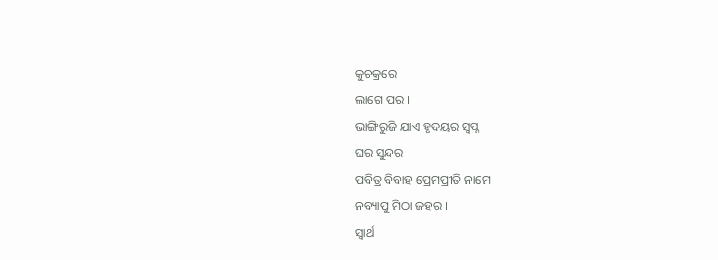କୁଚକ୍ରରେ
ଲାଗେ ପର ।
ଭାଙ୍ଗିରୁଜି ଯାଏ ହୃଦୟର ସ୍ୱପ୍ନ
ଘର ସୁନ୍ଦର
ପବିତ୍ର ବିବାହ ପ୍ରେମପ୍ରୀତି ନାମେ
ନବ୍ୟାପୁ ମିଠା ଜହର ।
ସ୍ୱାର୍ଥ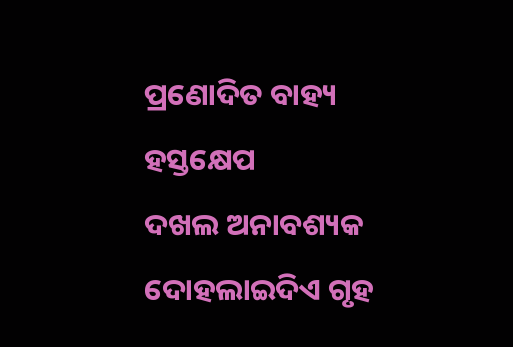ପ୍ରଣୋଦିତ ବାହ୍ୟ ହସ୍ତକ୍ଷେପ
ଦଖଲ ଅନାବଶ୍ୟକ
ଦୋହଲାଇଦିଏ ଗୃହ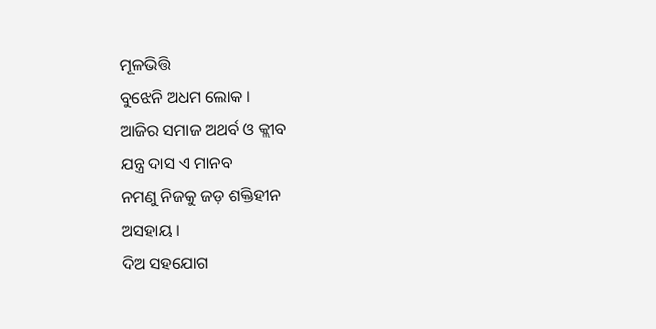ମୂଳଭିତ୍ତି
ବୁଝେନି ଅଧମ ଲୋକ ।
ଆଜିର ସମାଜ ଅଥର୍ବ ଓ କ୍ଲୀବ
ଯନ୍ତ୍ର ଦାସ ଏ ମାନବ
ନମଣୁ ନିଜକୁ ଜଡ଼ ଶକ୍ତିହୀନ
ଅସହାୟ ।
ଦିଅ ସହଯୋଗ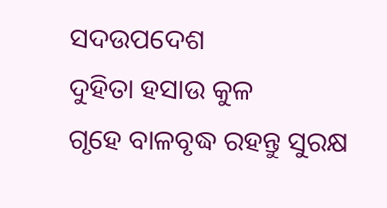ସଦଉପଦେଶ
ଦୁହିତା ହସାଉ କୁଳ
ଗୃହେ ବାଳବୃଦ୍ଧ ରହନ୍ତୁ ସୁରକ୍ଷ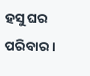ହସୁ ଘର ପରିବାର ।